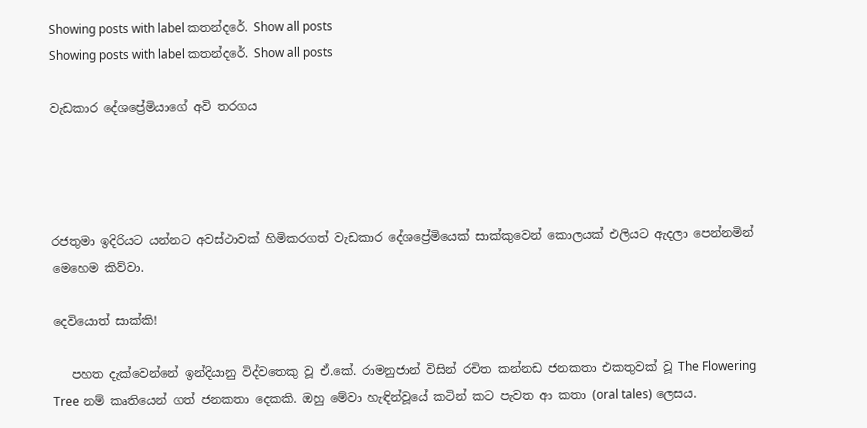Showing posts with label කතන්දරේ. Show all posts
Showing posts with label කතන්දරේ. Show all posts

වැඩකාර දේශ‍‍ප්‍රේමියාගේ අවි තරගය




රජතුමා ඉදිරියට යන්නට අවස්ථාවක් හිමිකරගත් වැඩකාර දේශප්‍රේමියෙක් සාක්කුවෙන් කොලයක් එලියට ඇදලා පෙන්නමින් මෙහෙම කිව්වා.

දෙවියොත් සාක්කි!

   පහත දැක්වෙන්නේ ඉන්දියානු විද්වතෙකු වූ ඒ.කේ. රාමනුජාන් විසින් රචිත කන්නඩ ජනකතා එකතුවක් වූ The Flowering Tree නම් කෘතියෙන් ගත් ජනකතා දෙකකි. ඔහු මේවා හැඳින්වූයේ කටින් කට පැවත ආ කතා (oral tales) ලෙසය.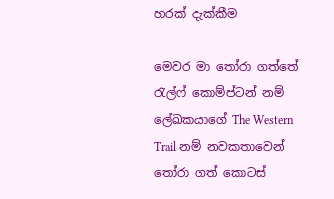හරක් දැක්කීම

මෙවර මා තෝරා ගත්තේ රැල්ෆ් කොම්ප්ටන් නම් ලේඛකයාගේ The Western Trail නම් නවකතාවෙන් තෝරා ගත් කොටස්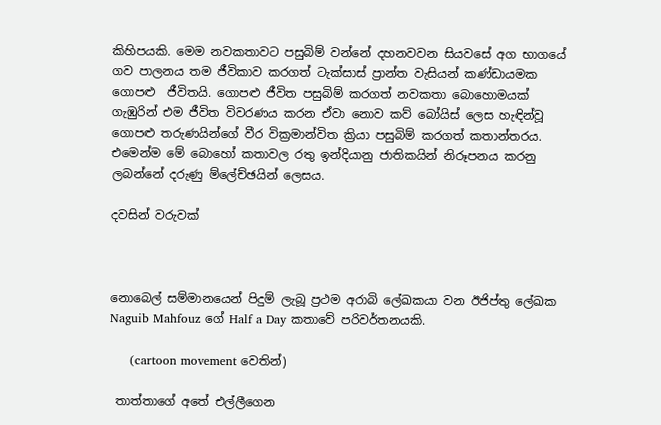කිහිපයකි. මෙම නවකතාවට පසුබිම් වන්නේ දහනවවන සියවසේ අග භාගයේ ගව පාලනය තම ජීවිකාව කරගත් ටැක්සාස් ප්‍රාන්ත වැසියන් කණ්ඩායමක ගොපළු  ජීවිතයි. ගොපළු ජීවිත පසුබිම් කරගත් නවකතා බොහොමයක් ගැඹුරින් එම ජීවිත විවරණය කරන ඒවා නොව කව් බෝයිස් ලෙස හැඳින්වූ ගොපළු තරුණයින්ගේ වීර වික්‍රමාන්විත ක්‍රියා පසුබිම් කරගත් කතාන්තරය. එමෙන්ම මේ බොහෝ කතාවල රතු ඉන්දියානු ජාතිකයින් නිරූපනය කරනු ලබන්නේ දරුණු ම්ලේච්ඡයින් ලෙසය.

දවසින් වරුවක්



නොබෙල් සම්මානයෙන් පිදුම් ලැබූ ප්‍රථම අරාබි ලේඛකයා වන ඊජිප්තු ලේඛක Naguib Mahfouz ගේ Half a Day කතාවේ පරිවර්තනයකි.

     (cartoon movement වෙතින්)

 තාත්තාගේ අතේ එල්ලීගෙන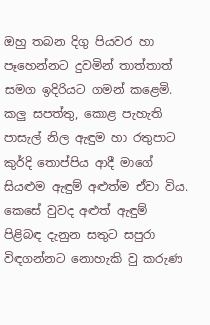ඔහු තබන දිගු පියවර හා පෑහෙන්නට දුවමින් තාත්තාත් සමග ඉදිරියට ගමන් කළෙමි. කලු සපත්තු, කොළ පැහැති පාසැල් නිල ඇඳුම හා රතුපාට කුර්දි තොප්පිය ආදී මාගේ සියළුම ඇඳුම් අළුත්ම ඒවා විය. කෙසේ වුවද අළුත් ඇඳුම් පිළිබඳ දැනුන සතුට සපුරා විඳගන්නට නොහැකි වු කරුණ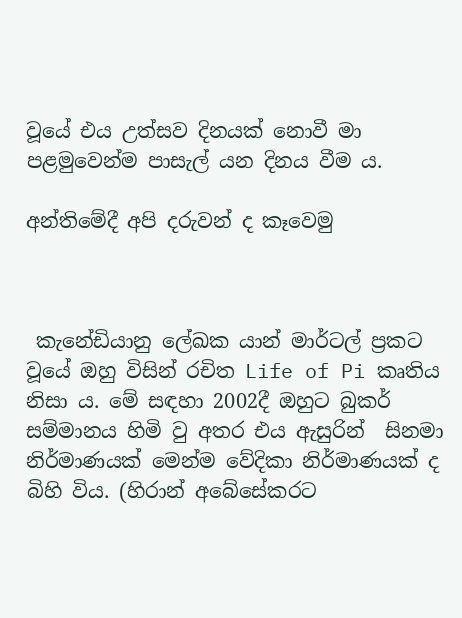වූයේ එය උත්සව දිනයක් නොවී මා පළමුවෙන්ම පාසැල් යන දිනය වීම ය.

අන්තිමේදී අපි දරුවන් ද කෑවෙමු



 කැනේඩියානු ලේඛක යාන් මාර්ටල් ප්‍රකට වූ‍යේ ඔහු විසින් රචිත Life of Pi කෘතිය නිසා ය. මේ සඳහා 2002දී ඔහුට බුකර් සම්මානය හිමි වු අතර එය ඇසුරින්  සිනමා නිර්මාණයක් මෙන්ම වේදිකා නිර්මාණයක් ද බිහි විය. (හිරාන් අබේසේකරට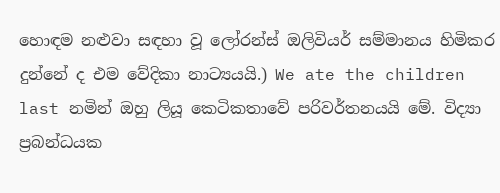හොඳම නළුවා සඳහා වූ ලෝරන්ස් ඔලිවියර් සම්මානය හිමිකර දුන්නේ ද එම වේදිකා නාට්‍යයයි.) We ate the children last නමින් ඔහු ලියූ කෙටිකතාවේ පරිවර්තනයයි මේ. විද්‍යා ප්‍රබන්ධයක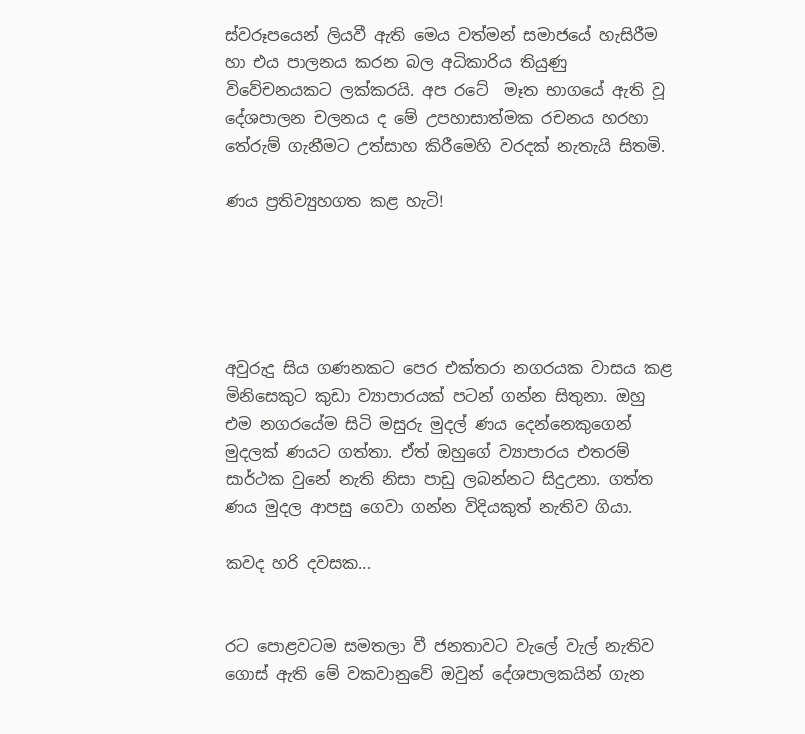ස්වරූපයෙන් ලියවී ඇති මෙය වත්මන් සමාජයේ හැසිරීම හා එය පාලනය කරන බල අධිකාරිය තියුණු විවේචනයකට ලක්කරයි. අප රටේ  මෑත භාගයේ ඇති වූ දේශපාලන චලනය ද මේ උපහාසාත්මක රචනය හරහා තේරුම් ගැනීමට උත්සාහ කිරීමෙහි වරදක් නැතැයි සිතමි.

ණය ප්‍රතිව්‍යුහගත කළ හැටි!





අවුරුදු සිය ගණනකට පෙර එක්තරා නගරයක වාසය කළ මිනිසෙකුට කුඩා ව්‍යාපාරයක් පටන් ගන්න සිතුනා. ඔහු එම නගරයේම සිටි මසුරු මුදල් ණය දෙන්නෙකුගෙන් මුදලක් ණයට ගත්තා. ඒත් ඔහුගේ ව්‍යාපාරය එතරම් සාර්ථක වුනේ නැති නිසා පාඩු ලබන්නට සිදුඋනා. ගත්ත ණය මුදල ආපසු ගෙවා ගන්න විදියකුත් නැතිව ගියා.

කවද හරි දවසක...


රට පොළවටම සමතලා වී ජනතාවට වැලේ වැල් නැතිව ගොස් ඇති මේ වකවානුවේ ඔවුන් දේශපාලකයින් ගැන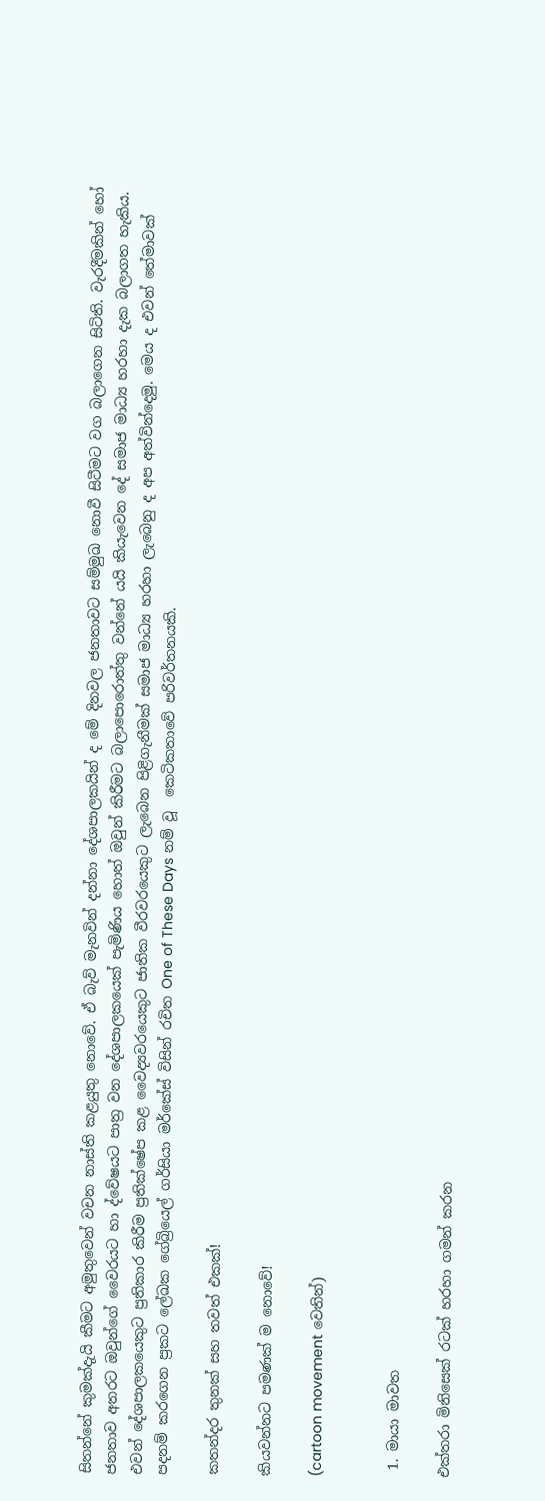සිතන්නේ කුමක්දැයි කීමට අමුතුවෙන් වචන නාස්ති කළයුතු නොවේ. ඒ බැව් මැනවින් දන්නා දේශපාලකයින් ද මේ දිනවල ජනතාවට සම්මුඛ නොවී සිටීමට වග බලාගෙන සිටිති. වැරදීමකින් හෝ ජනතාව අතරට ඔවුන්ගේ වෛරයට හා ද්වේෂයට පාත්‍ර වන දේශපාලකයෙක් පැමිණිය හොත් ඔවුන් කිරීමට බලාපොරොත්තු වන්නේ යයි කියැවෙන දේ සමාජ මාධ්‍ය හරහා දැක බලාගත හැකිය. එවන් දේශපාලකයෙකුට ප්‍රතිකාර කිරීම ප්‍රතික්ෂේප කළ වෛද්‍යවරයෙකුට ජාතික වීරවරයෙකුට ලැබෙන පිළිගැනීමක් සමාජ මාධ්‍ය හරහා ලැබෙනු ද අප අත්වින්දෙමු. මෙය ද එවන් තේමාවක් පදනම් කරගෙන ප්‍රකට ලේඛක ගේබ්‍රියෙල් ගර්සියා මර්කේස් විසින් රචිත One of These Days නම් වූ  කෙටිකතාවේ පරිවර්තනයකි.

කතන්දර තුනක් සහ තවත් එකක්!

කියවන්නට පමණක් ම නොවේ!

(cartoon movement වෙතින්)


 1. මායා මාවත

එක්තරා මිනිසෙක් රටක් හරහා ගමන් කරන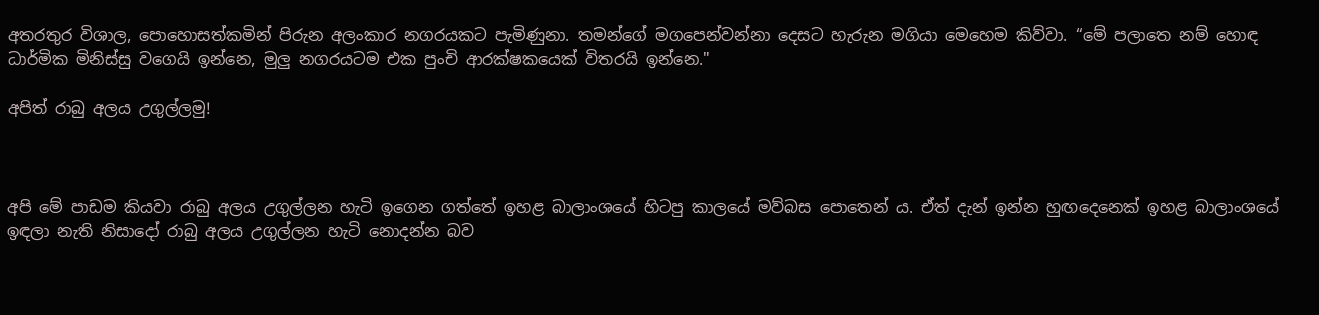අතරතුර විශාල, පොහොසත්කමින් පිරුන අලංකාර නගරයකට පැමිණුනා. තමන්ගේ මගපෙන්වන්නා දෙසට හැරුන මගියා මෙහෙම කිව්වා. “මේ පලාතෙ නම් හොඳ ධාර්මික මිනිස්සු වගෙයි ඉන්නෙ, මුලු නගරයටම එක පුංචි ආරක්ෂකයෙක් විතරයි ඉන්නෙ."

අපිත් රාබු අලය උගුල්ලමු!



අපි මේ පාඩම කියවා රාබු අලය උගුල්ලන හැටි ඉගෙන ගත්තේ ඉහළ බාලාංශයේ හිටපු කාලයේ මව්බස පොතෙන් ය. ඒත් දැන් ඉන්න හුඟදෙනෙක් ඉහළ බාලාංශයේ ඉඳලා නැති නිසාදෝ රාබු අලය උගුල්ලන හැටි නොදන්න බව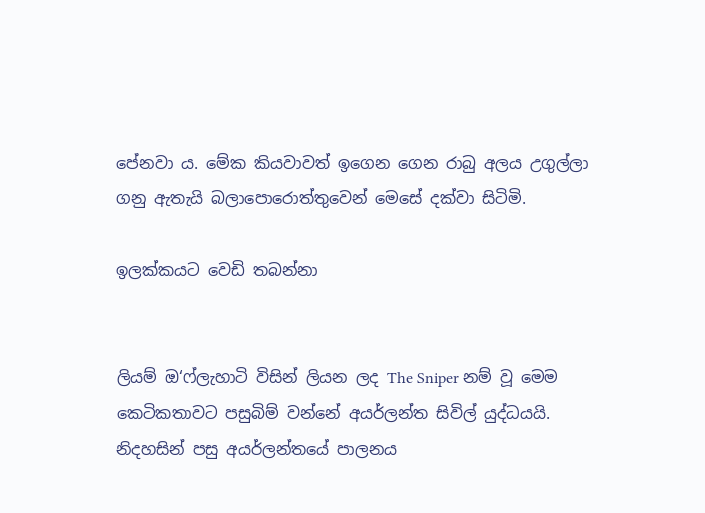පේනවා ය. මේක කියවාවත් ඉගෙන ගෙන රාබු අලය උගුල්ලා ගනු ඇතැයි බලාපොරොත්තුවෙන් මෙසේ දක්වා සිටිමි.

ඉලක්කයට වෙඩි තබන්නා


ලියම් ඔ‘ෆ්ලැහාටි විසින් ලියන ලද The Sniper නම් වූ මෙම කෙටිකතාවට පසුබිම් වන්නේ අයර්ලන්ත සිවිල් යුද්ධයයි. නිදහසින් පසු අයර්ලන්තයේ පාලනය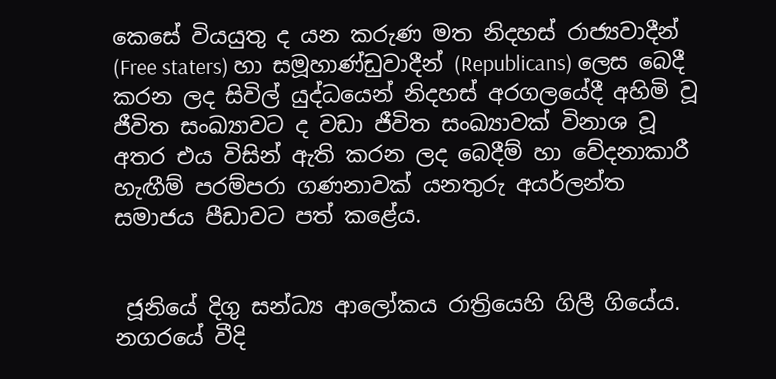කෙසේ වියයුතු ද යන කරුණ මත නිදහස් රාජ්‍යවාදීන් (Free staters) හා සමූහාණ්ඩුවාදීන් (Republicans) ලෙස බෙදී කරන ලද සිවිල් යුද්ධයෙන් නිදහස් අරගලයේදී අහිමි වූ ජීවිත සංඛ්‍යාවට ද වඩා ජීවිත සංඛ්‍යාවක් විනාශ වූ අතර එය විසින් ඇති කරන ලද බෙදීම් හා වේදනාකාරී හැඟීම් පරම්පරා ගණනාවක් යනතුරු අයර්ලන්ත සමාජය පීඩාවට පත් කළේය.


 ජූනියේ දිගු සන්ධ්‍ය ආලෝකය රාත්‍රියෙහි ගිලී ගියේය. නගරයේ වීදි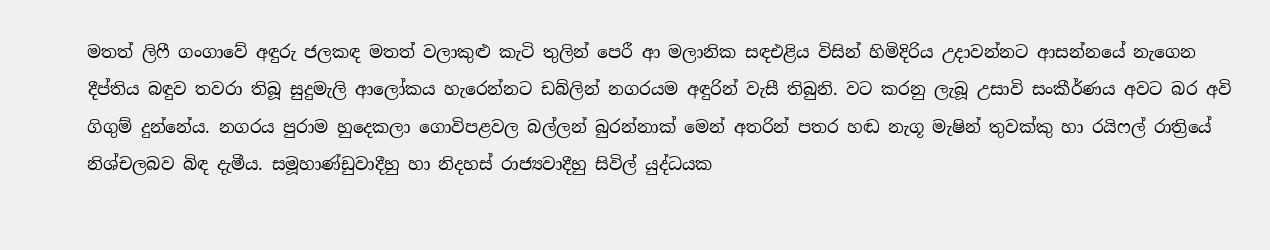මතත් ලිෆී ගංගාවේ අඳුරු ජලකඳ මතත් වලාකුළු කැටි තුලින් පෙරී ආ මලානික සඳඑළිය විසින් හිමිදිරිය උදාවන්නට ආසන්නයේ නැගෙන දීප්තිය බඳුව තවරා තිබූ සුදුමැලි ආලෝකය හැරෙන්නට ඩබ්ලින් නගරයම අඳුරින් වැසී තිබුනි. වට කරනු ලැබූ උසාවි සංකීර්ණය අවට බර අවි ගිගුම් දුන්නේය. නගරය පුරාම හුදෙකලා ගොවිපළවල බල්ලන් බුරන්නාක් මෙන් අතරින් පතර හඬ නැගූ මැෂින් තුවක්කු හා රයිෆල් රාත්‍රියේ නිශ්චලබව බිඳ දැමීය. සමූහාණ්ඩුවාදීහු හා නිදහස් රාජ්‍යවාදීහු සිවිල් යුද්ධයක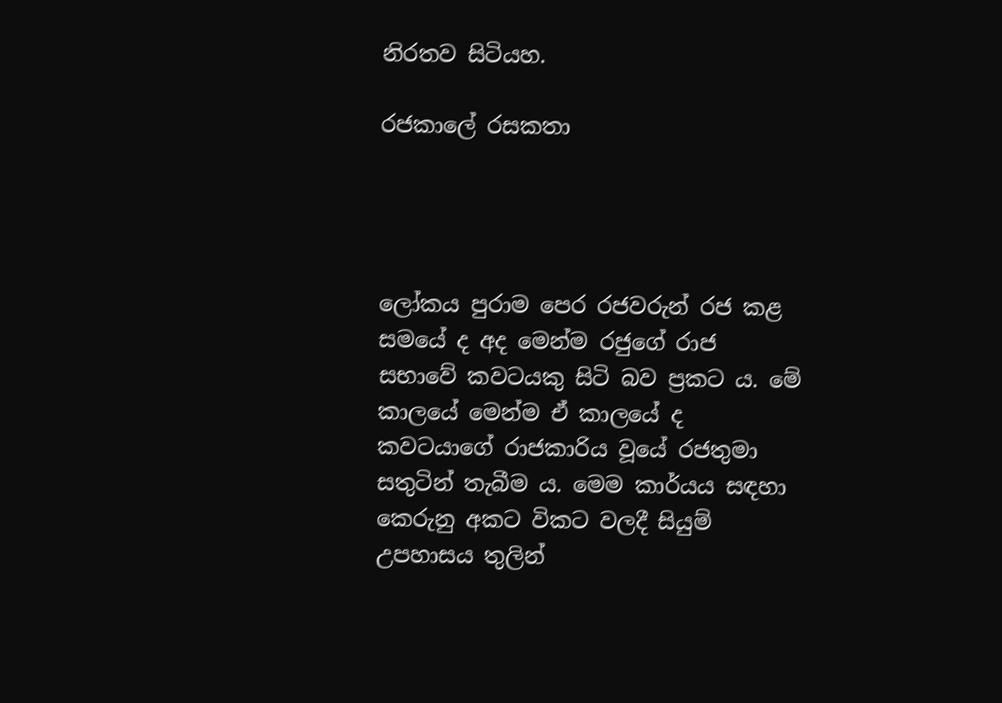නිරතව සිටියහ.

රජකාලේ රසකතා




ලෝකය පුරාම පෙර රජවරුන් රජ කළ සමයේ ද අද මෙන්ම රජුගේ රාජ සභාවේ කවටයකු සිටි බව ප්‍රකට ය. මේ කාලයේ මෙන්ම ඒ කාලයේ ද කවටයාගේ රාජකාරිය වූයේ රජතුමා සතුටින් තැබීම ය. මෙම කාර්යය සඳහා කෙරුනු අකට විකට වලදී සියුම් උපහාසය තුලින්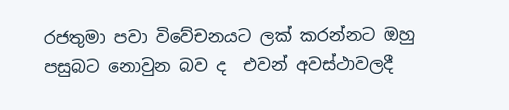රජතුමා පවා විවේචනයට ලක් කරන්නට ඔහු පසුබට නොවුන බව ද  එවන් අවස්ථාවලදී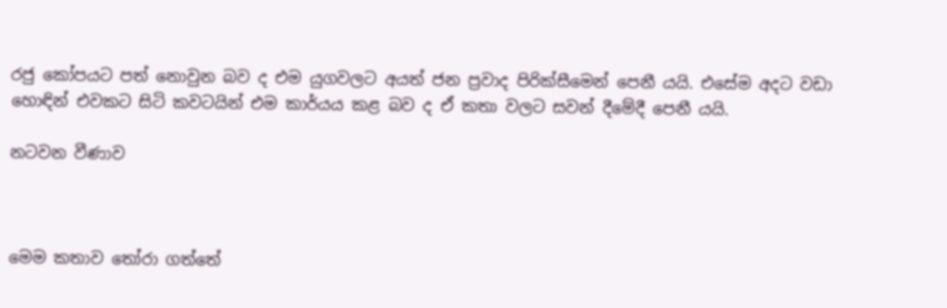රජු කෝපයට පත් නොවුන බව ද එම යුගවලට අයත් ජන ප්‍රවාද පිරික්සීමෙන් පෙනී යයි. එසේම අදට වඩා හොඳින් එවකට සිටි කවටයින් එම කාර්යය කළ බව ද ඒ කතා වලට සවන් දීමේදී පෙනී යයි.

නටවන වීණාව



මෙම කතාව තෝරා ගත්තේ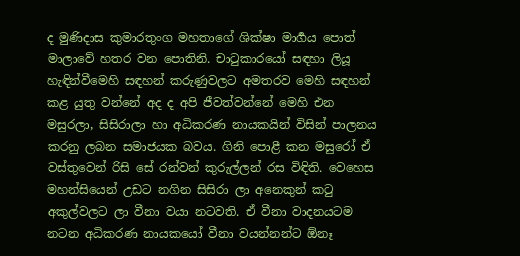ද මුණිදාස කුමාරතුංග මහතාගේ ශික්ෂා මාර්‍ගය පොත් මාලාවේ හතර වන පොතිනි. චාටුකාරයෝ සඳහා ලියූ හැඳින්වීමෙහි සඳහන් කරුණුවලට අමතරව මෙහි සඳහන් කළ යුතු වන්නේ අද ද අපි ජීවත්වන්නේ මෙහි එන මසුරලා, සිසිරාලා හා අධිකරණ නායකයින් විසින් පාලනය කරනු ලබන සමාජයක බවය. ගිනි පොළී කන මසුරෝ ඒ වස්තුවෙන් රිසි සේ රන්වන් කුරුල්ලන් රස විඳිති. වෙහෙස මහන්සියෙන් උඩට නගින සිසිරා ලා අනෙකුන් කටු අකුල්වලට ලා වීනා වයා නටවති. ඒ වීනා වාදනයටම නටන අධිකරණ නායකයෝ වීනා වයන්නන්ට ඕනෑ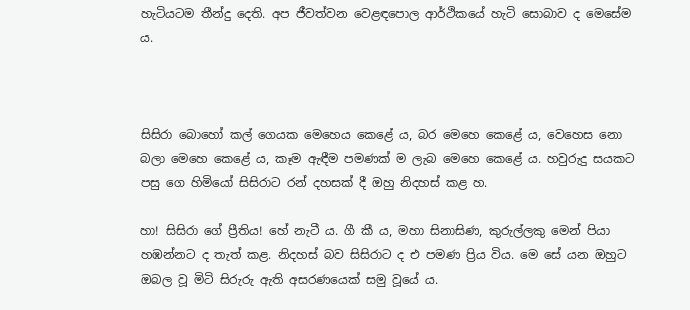හැටියටම තීන්දු දෙති. අප ජීවත්වන වෙළඳපොල ආර්ථිකයේ හැටි සොබාව ද මෙසේම ය.



සිසිරා බොහෝ කල් ගෙයක මෙහෙය කෙළේ ය, බර මෙහෙ කෙළේ ය, වෙහෙස නො බලා මෙහෙ කෙළේ ය, කෑම ඇඳීම පමණක් ම ලැබ මෙහෙ කෙළේ ය. හවුරුදු සයකට පසු ගෙ හිමියෝ සිසිරාට රන් දහසක් දී ඔහු නිදහස් කළ හ.

හා! සිසිරා ගේ ප්‍රීතිය! හේ නැටී ය. ගී කී ය, මහා සිනාසිණ, කුරුල්ලකු මෙන් පියා හඹන්නට ද තැත් කළ. නිදහස් බව සිසිරාට ද එ පමණ ප්‍රිය විය. මෙ සේ යන ඔහුට ඔබල වූ මිටි සිරුරු ඇති අසරණයෙක් සමු වූයේ ය.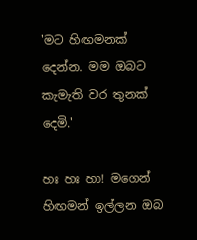'මට හිඟමනක් දෙන්න. මම ඔබට කැමැති වර තුනක් දෙමි.'

හඃ හඃ හා! මගෙන් හිඟමන් ඉල්ලන ඔබ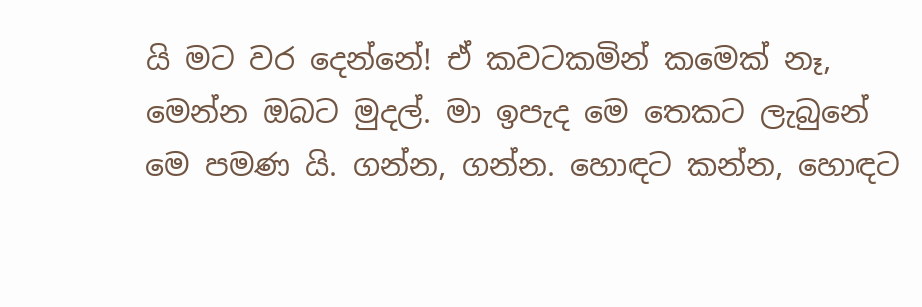යි මට වර දෙන්නේ! ඒ කවටකමින් කමෙක් නෑ, මෙන්න ඔබට මුදල්. මා ඉපැද මෙ තෙකට ලැබුනේ මෙ පමණ යි. ගන්න, ගන්න. හොඳට කන්න, හොඳට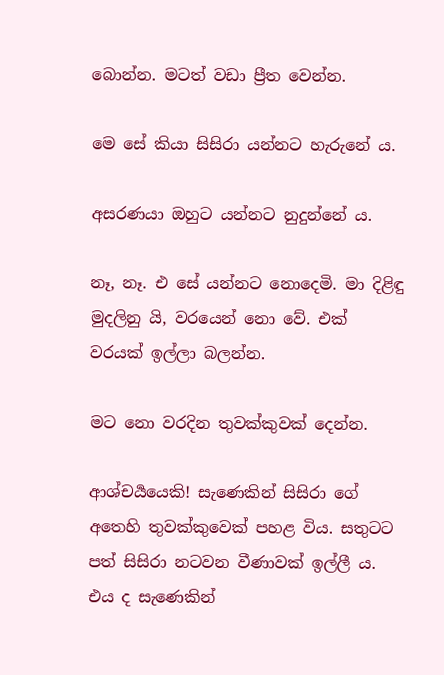බොන්න. මටත් වඩා ප්‍රීත වෙන්න.

මෙ සේ කියා සිසිරා යන්නට හැරුනේ ය.

අසරණයා ඔහුට යන්නට නුදුන්නේ ය.

නෑ, නෑ. එ සේ යන්නට නොදෙමි. මා දිළිඳු මුදලිනු යි, වරයෙන් නො වේ. එක් වරයක් ඉල්ලා බලන්න.

මට නො වරදින තුවක්කුවක් දෙන්න.

ආශ්චර්‍යයෙකි! සැණෙකින් සිසිරා ගේ අතෙහි තුවක්කුවෙක් පහළ විය. සතුටට පත් සිසිරා නටවන වීණාවක් ඉල්ලී ය. එය ද සැණෙකින්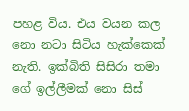පහළ විය. එය වයන කල නො නටා සිටිය හැක්කෙක් නැති. ඉක්බිති සිසිරා තමා ගේ ඉල්ලීමක් නො සිස්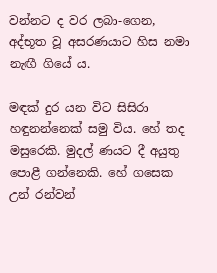වන්නට ද වර ලබා-ගෙන, අද්භූත වූ අසරණයාට හිස නමා නැඟී ගියේ ය.

මඳක් දුර යන විට සිසිරා හඳුනන්නෙක් සමු විය. හේ තද මසුරෙකි. මුදල් ණයට දී අයුතු පොළී ගන්නෙකි. හේ ගසෙක උන් රන්වන්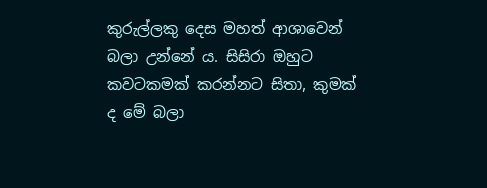කුරුල්ලකු දෙස මහත් ආශාවෙන් බලා උන්නේ ය. සිසිරා ඔහුට කවටකමක් කරන්නට සිතා, කුමක් ද මේ බලා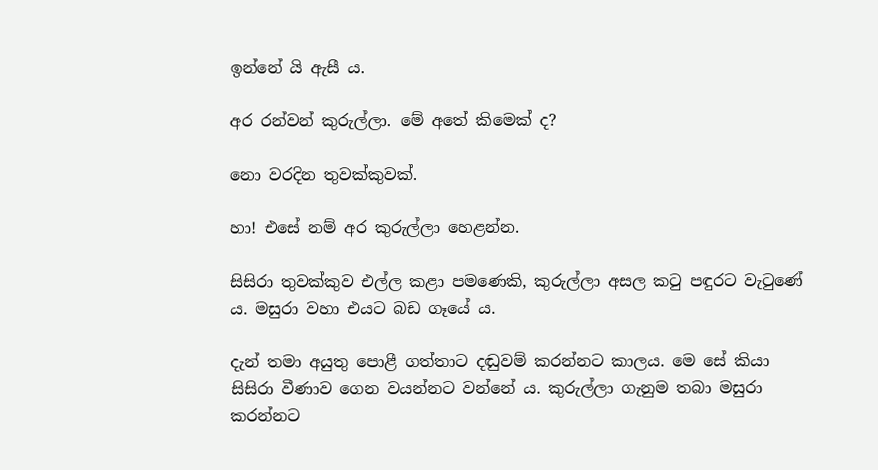ඉන්නේ යි ඇසී ය.

අර රන්වන් කුරුල්ලා. මේ අතේ කිමෙක් ද?

නො වරදින තුවක්කුවක්.

හා! එසේ නම් අර කුරුල්ලා හෙළන්න.

සිසිරා තුවක්කුව එල්ල කළා පමණෙකි, කුරුල්ලා අසල කටු පඳුරට වැටුණේ ය. මසුරා වහා එයට බඩ ගෑයේ ය.

දැන් තමා අයුතු පොළී ගත්තාට දඬුවම් කරන්නට කාලය. මෙ සේ කියා සිසිරා වීණාව ගෙන වයන්නට වන්නේ ය. කුරුල්ලා ගැනුම තබා මසුරා කරන්නට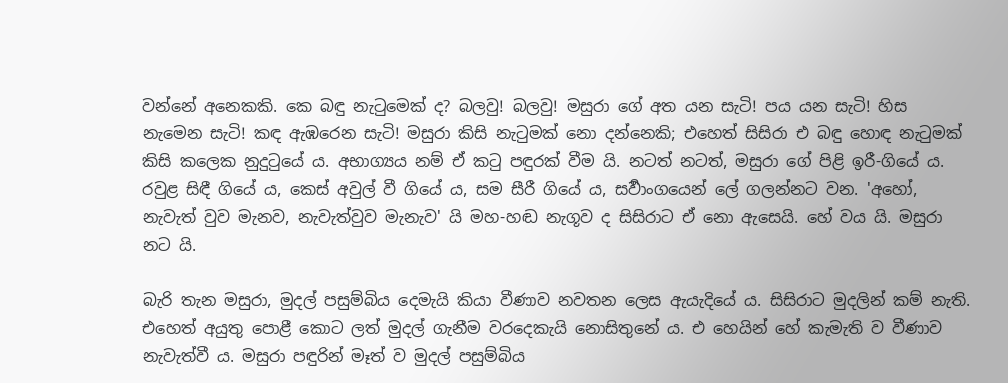වන්නේ අනෙකකි. කෙ බඳු නැටුමෙක් ද? බලවු! බලවු! මසුරා ගේ අත යන සැටි! පය යන සැටි! හිස නැමෙන සැටි! කඳ ඇඹරෙන සැටි! මසුරා කිසි නැටුමක් නො දන්නෙකි; එහෙත් සිසිරා එ බඳු හොඳ නැටුමක් කිසි කලෙක නුදුටුයේ ය. අභාග්‍යය නම් ඒ කටු පඳුරක් වීම යි. නටත් නටත්, මසුරා ගේ පිළි ඉරී-ගියේ ය. රවුළ සිඳී ගියේ ය, කෙස් අවුල් වී ගියේ ය, සම සීරී ගියේ ය, සර්‍වාංගයෙන් ලේ ගලන්නට වන. 'අහෝ, නැවැත් වුව මැනව, නැවැත්වුව මැනැව' යි මහ-හඬ නැගූව ද සිසිරාට ඒ නො ඇසෙයි. හේ වය යි. මසුරා නට යි.

බැරි තැන මසුරා, මුදල් පසුම්බිය දෙමැයි කියා වීණාව නවතන ලෙස ඇයැදියේ ය. සිසිරාට මුදලින් කම් නැති. එහෙත් අයුතු පොළී කොට ලත් මුදල් ගැනීම වරදෙකැයි නොසිතුනේ ය. එ හෙයින් හේ කැමැති ව වීණාව නැවැත්වී ය. මසුරා පඳුරින් මෑත් ව මුදල් පසුම්බිය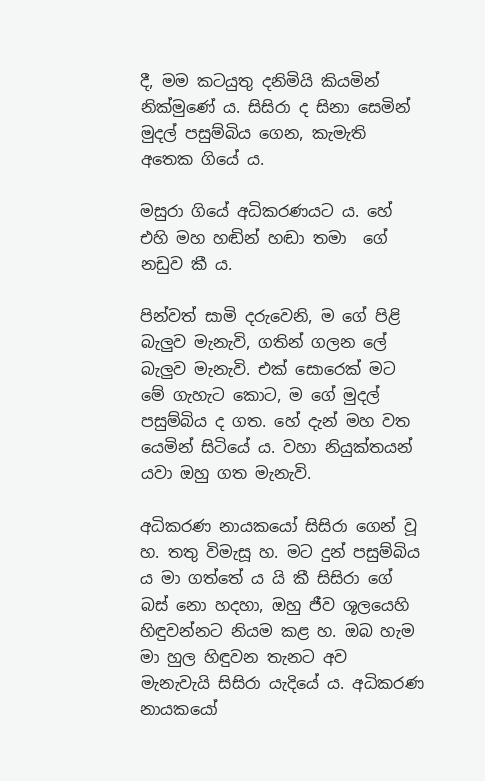දී, මම කටයුතු දනිමියි කියමින් නික්මුණේ ය. සිසිරා ද සිනා සෙමින් මුදල් පසුම්බිය ගෙන, කැමැති අතෙක ගියේ ය.

මසුරා ගියේ අධිකරණයට ය. හේ එහි මහ හඬින් හඬා තමා  ගේ නඩුව කී ය.

පින්වත් සාමි දරුවෙනි, ම ගේ පිළි බැලුව මැනැවි, ගතින් ගලන ලේ බැලුව මැනැවි. එක් සොරෙක් මට මේ ගැහැට කොට, ම ගේ මුදල් පසුම්බිය ද ගත. හේ දැන් මහ වත යෙමින් සිටියේ ය. වහා නියුක්තයන් යවා ඔහු ගත මැනැවි.

අධිකරණ නායකයෝ සිසිරා ගෙන් වූ හ. තතු විමැසූ හ. මට දුන් පසුම්බිය ය මා ගත්තේ ය යි කී සිසිරා ගේ බස් නො හදහා, ඔහු ජීව ශූලයෙහි හිඳුවන්නට නියම කළ හ. ඔබ හැම මා හුල හිඳුවන තැනට අව මැනැවැයි සිසිරා යැදියේ ය. අධිකරණ නායකයෝ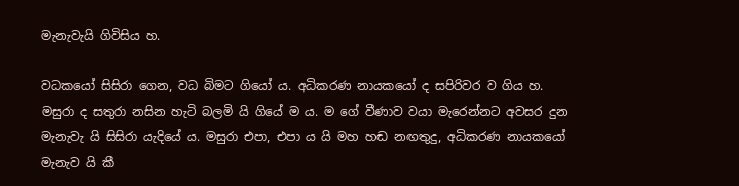මැනැවැයි ගිවිසිය හ.

වධකයෝ සිසිරා ගෙන, වධ බිමට ගියෝ ය. අධිකරණ නායකයෝ ද සපිරිවර ව ගිය හ. මසුරා ද සතුරා නසින හැටි බලමි යි ගියේ ම ය. ම ගේ වීණාව වයා මැරෙන්නට අවසර දුන මැනැවැ යි සිසිරා යැදියේ ය. මසුරා එපා, එපා ය යි මහ හඬ නඟතුදු, අධිකරණ නායකයෝ මැනැව යි කී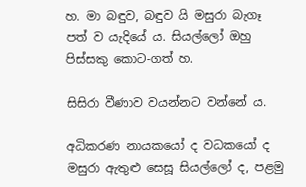හ. මා බඳුව, බඳුව යි මසුරා බැගෑ පත් ව යැදියේ ය. සියල්ලෝ ඔහු පිස්සකු කොට-ගත් හ.

සිසිරා වීණාව වයන්නට වන්නේ ය.

අධිකරණ නායකයෝ ද වධකයෝ ද මසුරා ඇතුළු සෙසූ සියල්ලෝ ද, පළමු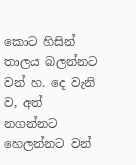කොට හිසින් තාලය බලන්නට වන් හ. දෙ වැනි ව, අත් නගන්නට හෙලන්නට වන්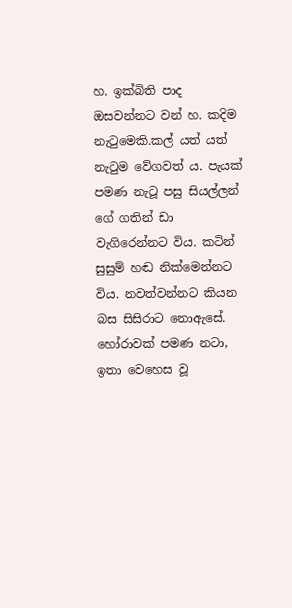හ. ඉක්බිති පාද ඔසවන්නට වන් හ. කදිම නැටුමෙකි.කල් යත් යත් නැටුම වේගවත් ය. පැයක් පමණ නැටූ පසු සියල්ලන් ගේ ගතින් ඩා වැගිරෙන්නට විය. කටින් සුසුම් හඬ නික්මෙන්නට විය. නවත්වන්නට කියන බස සිසිරාට නොඇසේ. හෝරාවක් පමණ නටා, ඉතා වෙහෙස වූ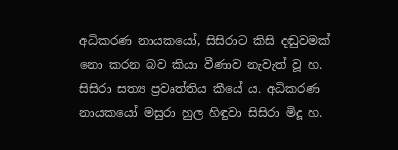අධිකරණ නායකයෝ, සිසිරාට කිසි දඬුවමක් නො කරන බව කියා වීණාව නැවැත් වූ හ. සිසිරා සත්‍ය ප්‍රවෘත්තිය කීයේ ය. අධිකරණ නායකයෝ මසුරා හුල හිඳුවා සිසිරා මිදූ හ.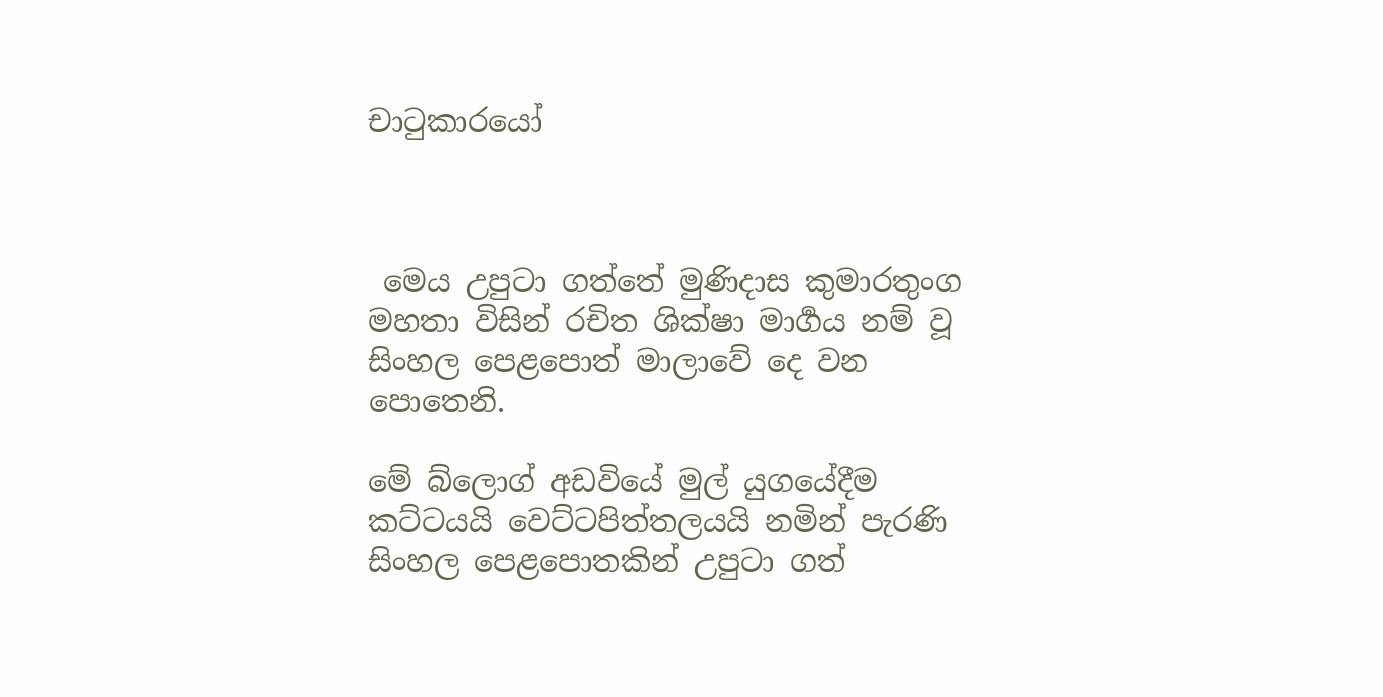චාටුකාරයෝ



 මෙය උපුටා ගත්තේ මුණිදාස කුමාරතුංග මහතා විසින් රචිත ශික්ෂා මාර්‍ගය නම් වූ සිංහල පෙළපොත් මාලාවේ දෙ වන පොතෙනි.

මේ බ්ලොග් අඩවියේ මුල් යුගයේදීම කට්ටයයි වෙට්ටපිත්තලයයි නමින් පැරණි සිංහල පෙළපොතකින් උපුටා ගත්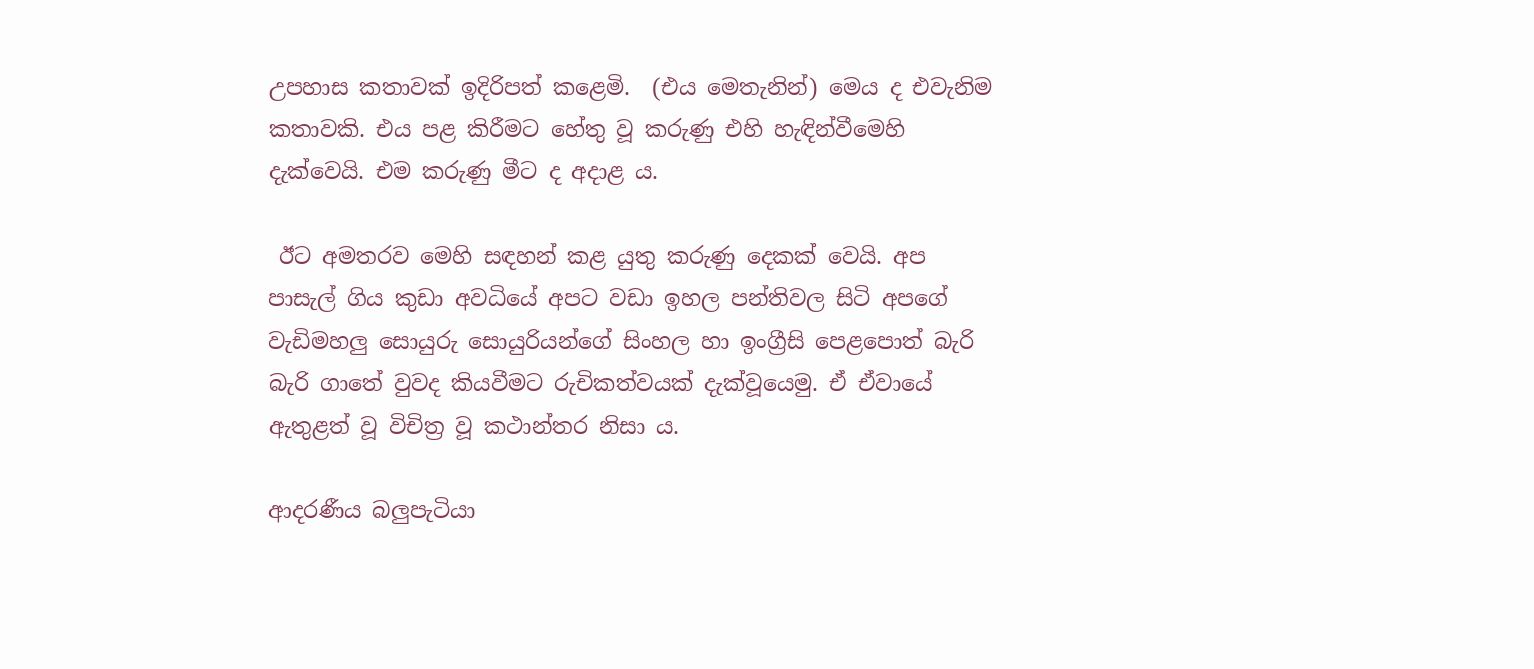උපහාස කතාවක් ඉදිරිපත් කළෙමි.  (එය මෙතැනින්) මෙය ද එවැනිම කතාවකි. එය පළ කිරීමට හේතු වූ කරුණු එහි හැඳින්වීමෙහි දැක්වෙයි. එම කරුණු මීට ද අදාළ ය.

 ඊට අමතරව මෙහි සඳහන් කළ යුතු කරුණු දෙකක් වෙයි. අප පාසැල් ගිය කුඩා අවධියේ අපට වඩා ඉහල පන්තිවල සිටි අපගේ වැඩිමහලු සොයුරු සොයුරියන්ගේ සිංහල හා ඉංග්‍රීසි පෙළපොත් බැරි බැරි ගාතේ වුවද කියවීමට රුචිකත්වයක් දැක්වූයෙමු. ඒ ඒවායේ ඇතුළත් වූ විචිත්‍ර වූ කථාන්තර නිසා ය.

ආදරණීය බලුපැටියා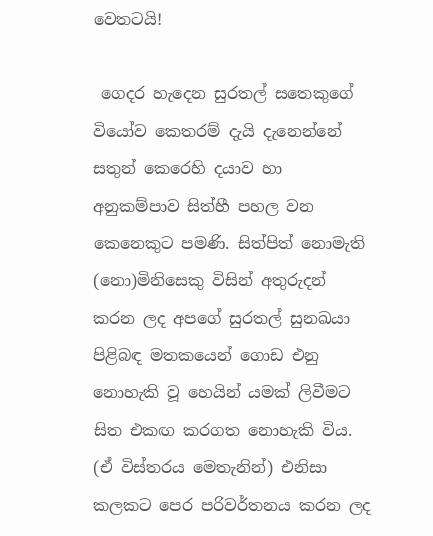වෙතටයි!

 ගෙදර හැදෙන සුරතල් සතෙකුගේ වියෝව කෙතරම් දැයි දැනෙන්නේ සතුන් කෙරෙහි දයාව හා අනුකම්පාව සිත්හී පහල වන කෙනෙකුට පමණි. සිත්පිත් නොමැති (නො)මිනිසෙකු විසින් අතුරුදන් කරන ලද අපගේ සුරතල් සුනඛයා පිළිබඳ මතකයෙන් ගොඩ එනු නොහැකි වූ හෙයින් යමක් ලිවීමට සිත එකඟ කරගත නොහැකි විය. (ඒ විස්තරය මෙතැනින්) එනිසා කලකට පෙර පරිවර්තනය කරන ලද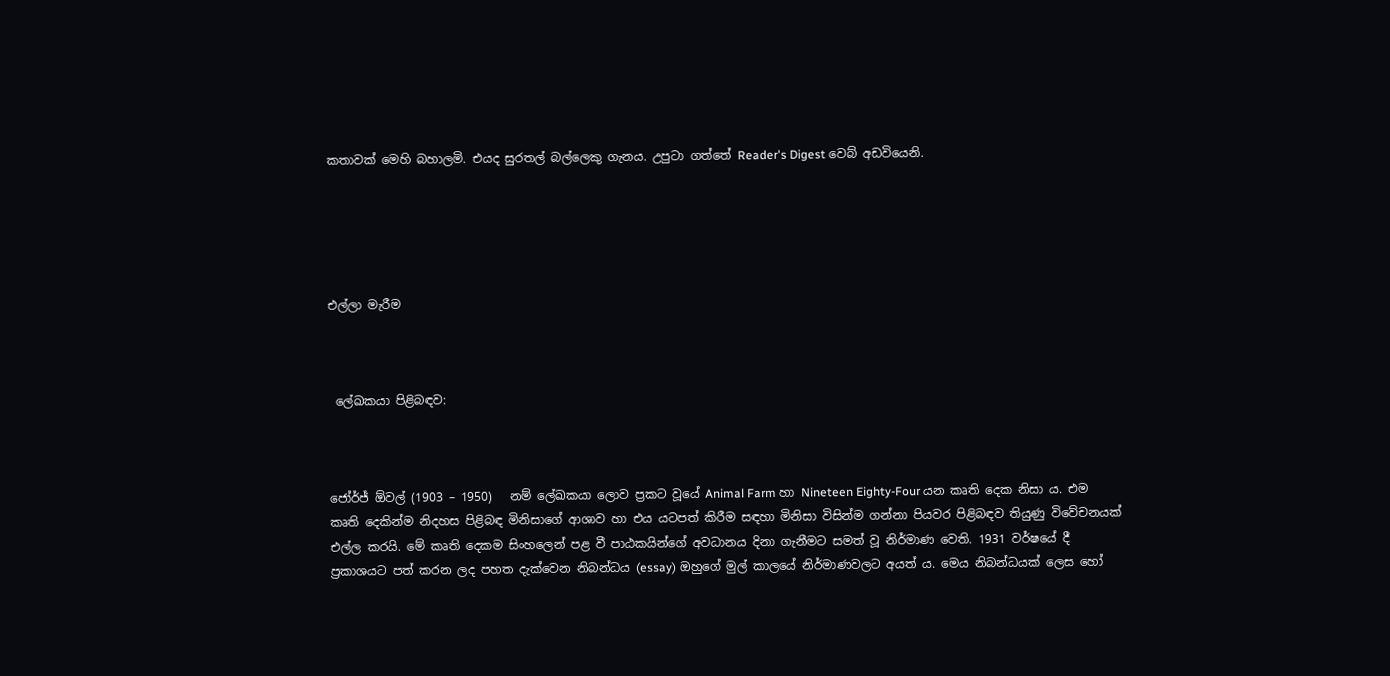කතාවක් මෙහි බහාලමි. එයද සුරතල් බල්ලෙකු ගැනය. උපුටා ගත්තේ Reader's Digest වෙබ් අඩවියෙනි.





එල්ලා මැරීම



 ලේඛකයා පිළිබඳව:



ජෝර්ජ් ඕවල් (1903 – 1950)   නම් ලේඛකයා ලොව ප්‍රකට වූයේ Animal Farm හා Nineteen Eighty-Four යන කෘති දෙක නිසා ය. එම කෘති දෙකින්ම නිදහස පිළිබඳ මිනිසාගේ ආශාව හා එය යටපත් කිරීම සඳහා මිනිසා විසින්ම ගන්නා පියවර පිළිබඳව තියුණු විවේචනයක් එල්ල කරයි. මේ කෘති දෙකම සිංහලෙන් පළ වී පාඨකයින්ගේ අවධානය දිනා ගැනීමට සමත් වූ නිර්මාණ වෙති. 1931 වර්ෂයේ දී ප්‍රකාශයට පත් කරන ලද පහත දැක්වෙන නිබන්ධය (essay) ඔහුගේ මුල් කාලයේ නිර්මාණවලට අයත් ය. මෙය නිබන්ධයක් ලෙස හෝ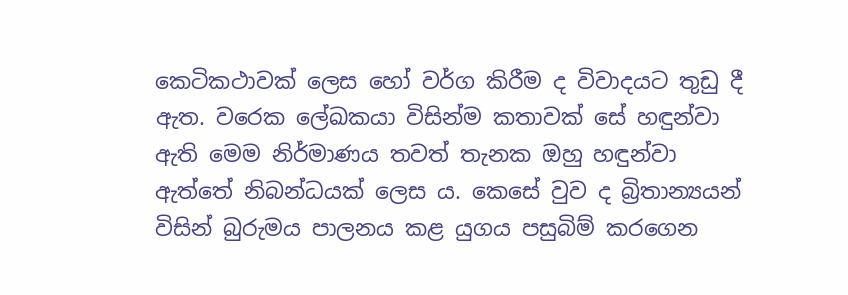කෙටිකථාවක් ලෙස හෝ වර්ග කිරීම ද විවාදයට තුඩු දී ඇත. වරෙක ලේඛකයා විසින්ම කතාවක් සේ හඳුන්වා ඇති මෙම නිර්මාණය තවත් තැනක ඔහු හඳුන්වා ඇත්තේ නිබන්ධයක් ලෙස ය. කෙසේ වුව ද බ්‍රිතාන්‍යයන් විසින් බුරුමය පාලනය කළ යුගය පසුබිම් කරගෙන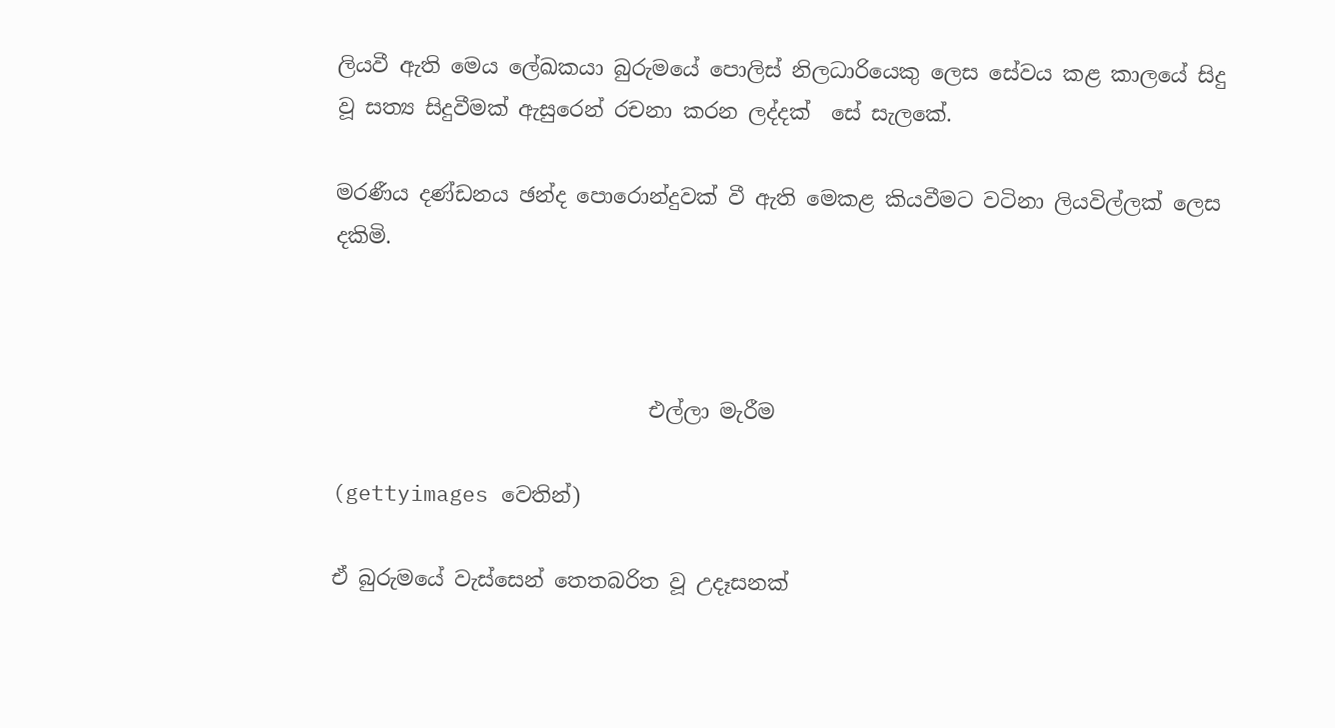ලියවී ඇති මෙය ලේඛකයා බුරුමයේ පොලිස් නිලධාරියෙකු ලෙස සේවය කළ කාලයේ සිදු වූ සත්‍ය සිදුවීමක් ඇසුරෙන් රචනා කරන ලද්දක්  සේ සැලකේ.

මරණීය දණ්ඩනය ඡන්ද පොරොන්දුවක් වී ඇති මෙකළ කියවීමට වටිනා ලියවිල්ලක් ලෙස දකිමි.



                              එල්ලා මැරීම

(gettyimages වෙතින්)

ඒ බුරුමයේ වැස්සෙන් තෙතබරිත වූ උදෑසනක්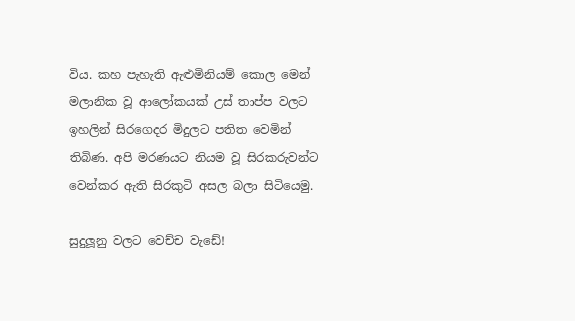විය. කහ පැහැති ඇළුමිනියම් කොල මෙන් මලානික වූ ආලෝකයක් උස් තාප්ප වලට ඉහලින් සිරගෙදර මිදුලට පතිත වෙමින් තිබිණ. අපි මරණයට නියම වූ සිරකරුවන්ට වෙන්කර ඇති සිරකුටි අසල බලා සිටියෙමු.

සුදුලූනු වලට වෙච්ච වැඩේ!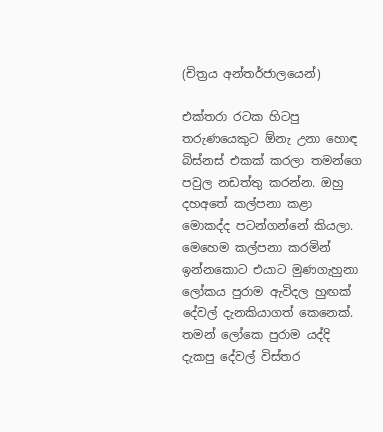(චිත්‍රය අන්තර්ජාලයෙන්)

එක්තරා රටක හිටපු තරුණයෙකුට ඕනැ උනා හොඳ බිස්නස් එකක් කරලා තමන්ගෙ පවුල නඩත්තු කරන්න. ඔහු දහඅතේ කල්පනා කළා මොකද්ද පටන්ගන්නේ කියලා. මෙහෙම කල්පනා කරමින් ඉන්නකොට එයාට මුණගැහුනා ලෝකය පුරාම ඇවිදල හුඟක් දේවල් දැනකියාගත් කෙනෙක්. තමන් ලෝකෙ පුරාම යද්දි දැකපු දේවල් විස්තර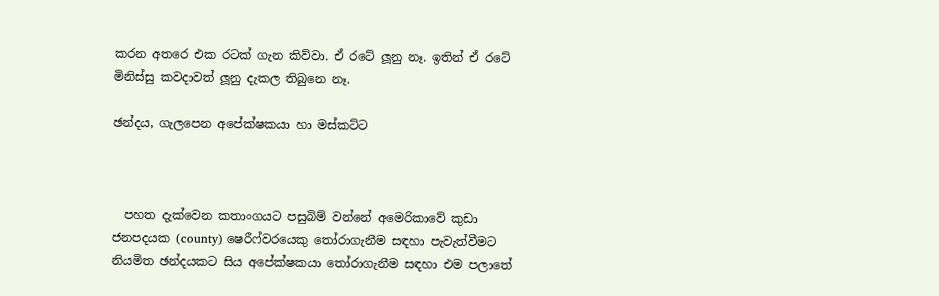කරන අතරෙ එක රටක් ගැන කිව්වා. ඒ රටේ ලූනු නෑ. ඉතින් ඒ රටේ මිනිස්සු කවදාවත් ලූනු දැකල තිබුනෙ නෑ.

ඡන්දය, ගැලපෙන අපේක්ෂකයා හා මස්කට්ට



  පහත දැක්වෙන කතාංගයට පසුබිම් වන්නේ අමෙරිකාවේ කුඩා ජනපදයක (county) ෂෙරීෆ්වරයෙකු තෝරාගැනීම සඳහා පැවැත්වීමට නියමිත ඡන්දයකට සිය අපේක්ෂකයා තෝරාගැනීම සඳහා එම පලාතේ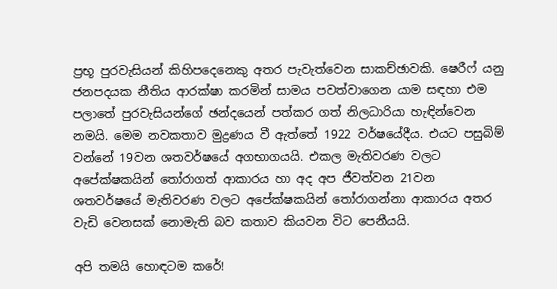ප්‍රභූ පුරවැසියන් කිහිපදෙනෙකු අතර පැවැත්වෙන සාකච්ඡාවකි. ෂෙරීෆ් යනු ජනපදයක නීතිය ආරක්ෂා කරමින් සාමය පවත්වාගෙන යාම සඳහා එම පලාතේ පුරවැසියන්ගේ ඡන්දයෙන් පත්කර ගත් නිලධාරියා හැඳින්වෙන නමයි. මෙම නවකතාව මුද්‍රණය වී ඇත්තේ 1922 වර්ෂයේදීය. එයට පසුබිම් වන්නේ 19වන ශතවර්ෂයේ අගභාගයයි. එකල මැතිවරණ වලට අපේක්ෂකයින් තෝරාගත් ආකාරය හා අද අප ජීවත්වන 21වන ශතවර්ෂයේ මැතිවරණ වලට අපේක්ෂකයින් තෝරාගන්නා ආකාරය අතර වැඩි වෙනසක් නොමැති බව කතාව කියවන විට පෙනීයයි.

අපි තමයි හොඳටම කරේ!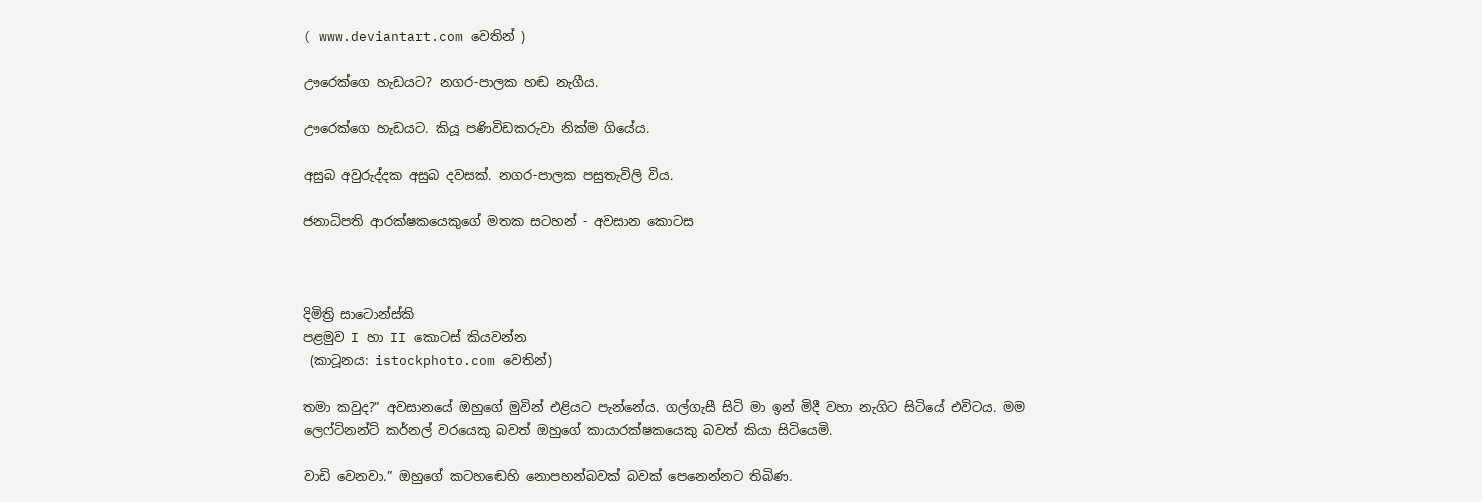( www.deviantart.com වෙතින් )

ඌරෙක්ගෙ හැඩයට? නගර-පාලක හඬ නැගීය.

ඌරෙක්ගෙ හැඩයට. කියූ පණිවිඩකරුවා නික්ම ගියේය.

අසුබ අවුරුද්දක අසුබ දවසක්. නගර-පාලක පසුතැවිලි විය.

ජනාධිපති ආරක්ෂකයෙකුගේ මතක සටහන් - අවසාන කොටස



දිමිත්‍රි සාටොන්ස්කි
පළමුව I හා II කොටස් කියවන්න
 (කාටූනය: istockphoto.com වෙතින්)

තමා කවුද?” අවසානයේ ඔහුගේ මුවින් එළියට පැන්නේය. ගල්ගැසී සිටි මා ඉන් මිදී වහා නැගිට සිටියේ එවිටය. මම ලෙෆ්ටිනන්ට් කර්නල් වරයෙකු බවත් ඔහුගේ කායාරක්ෂකයෙකු බවත් කියා සිටියෙමි.

වාඩි වෙනවා.” ඔහුගේ කටහඬෙහි නොපහන්බවක් බවක් පෙනෙන්නට තිබිණ.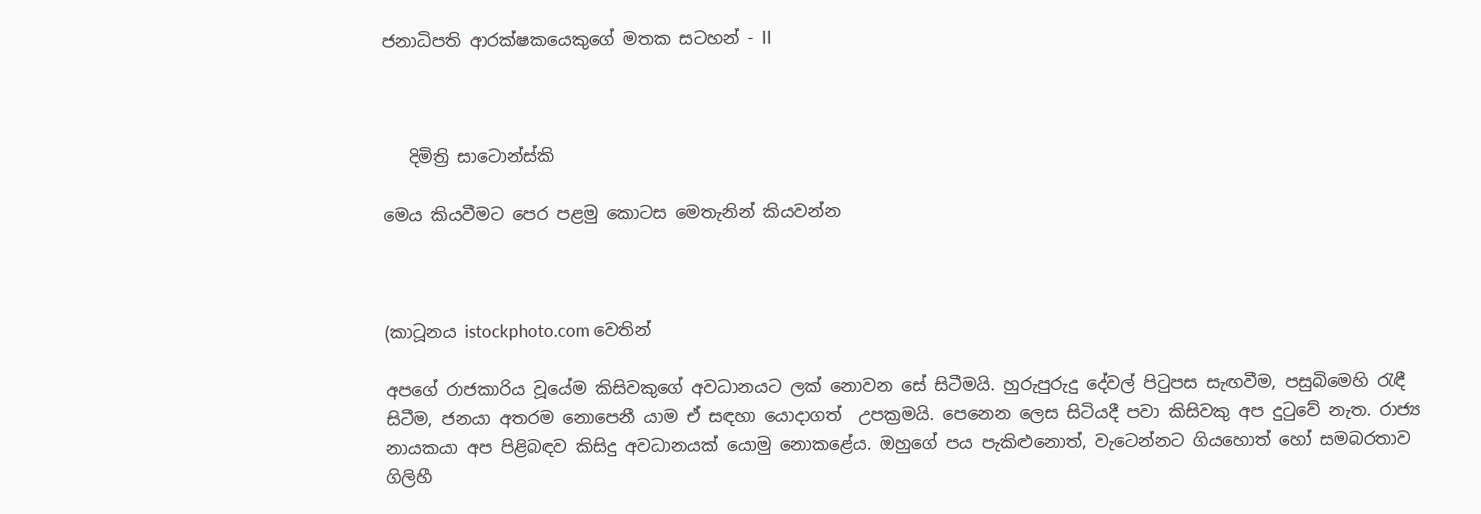ජනාධිපති ආරක්ෂකයෙකුගේ මතක සටහන් - II



   දිමිත්‍රි සාටොන්ස්කි

මෙය කියවීමට පෙර පළමු කොටස මෙතැනින් කියවන්න



(කාටූනය istockphoto.com වෙතින්

අපගේ රාජකාරිය වූයේම කිසිවකුගේ අවධානයට ලක් නොවන සේ සිටීමයි. හුරුපුරුදු දේවල් පිටුපස සැඟවීම, පසුබිමෙහි රැඳී සිටීම, ජනයා අතරම නොපෙනී යාම ඒ සඳහා යොදාගත්  උපක්‍රමයි. පෙනෙන ලෙස සිටියදී පවා කිසිවකු අප දුටුවේ නැත. රාජ්‍ය නායකයා අප පිළිබඳව කිසිදු අවධානයක් යොමු නොකළේය. ඔහුගේ පය පැකිළුනොත්, වැටෙන්නට ගියහොත් හෝ සමබරතාව ගිලිහී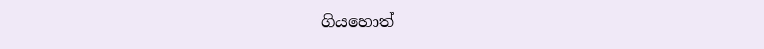ගියහොත්